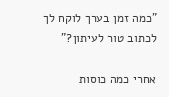"כמה זמן בערך לוקח לך לכתוב טור לעיתון?"

אחרי כמה כוסות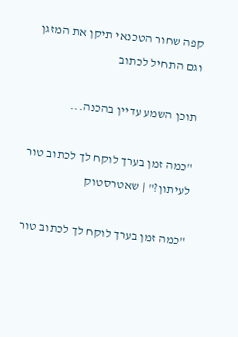קפה שחור הטכנאי תיקן את המזגן וגם התחיל לכתוב

תוכן השמע עדיין בהכנה...

"כמה זמן בערך לוקח לך לכתוב טור לעיתון?" | שאטרסטוק

"כמה זמן בערך לוקח לך לכתוב טור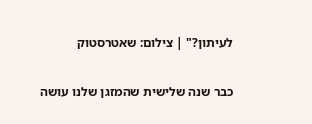לעיתון?" | צילום: שאטרסטוק

כבר שנה שלישית שהמזגן שלנו עושה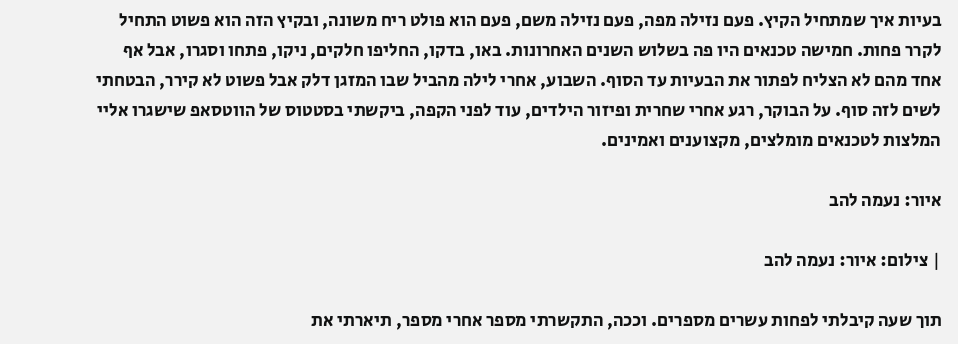בעיות איך שמתחיל הקיץ. פעם נזילה מפה, פעם נזילה משם, פעם הוא פולט ריח משונה, ובקיץ הזה הוא פשוט התחיל לקרר פחות. חמישה טכנאים היו פה בשלוש השנים האחרונות. באו, בדקו, החליפו חלקים, ניקו, פתחו וסגרו, אבל אף אחד מהם לא הצליח לפתור את הבעיות עד הסוף. השבוע, אחרי לילה מהביל שבו המזגן דלק אבל פשוט לא קירר, הבטחתי לשים לזה סוף. על הבוקר, רגע אחרי שחרית ופיזור הילדים, עוד לפני הקפה, ביקשתי בסטטוס של הווטסאפ שישגרו אליי המלצות לטכנאים מומלצים, מקצוענים ואמינים.

איור: נעמה להב

| צילום: איור: נעמה להב

תוך שעה קיבלתי לפחות עשרים מספרים. וככה, התקשרתי מספר אחרי מספר, תיארתי את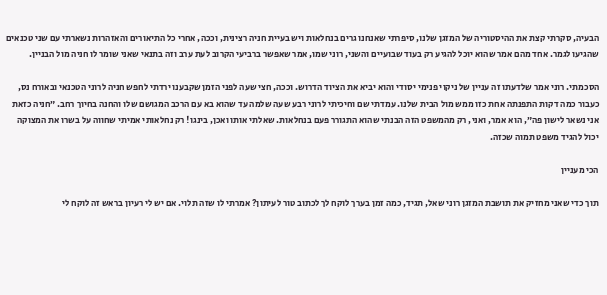הבעיה, סקרתי קצת את ההיסטוריה של המזגן שלנו, סיפרתי שאנחנו גרים בנחלאות ויש בעיית חניה רצינית, וככה, אחרי כל התיאורים והאזהרות נשארתי עם שני טכנאים שהגיעו לגמר. אחד מהם אמר שהוא יוכל להגיע רק בעוד שבועיים והשני, רוני שמו, אמר שאפשר ברביעי הקרוב לעת ערב וזה בתנאי שאני שומר לו חניה מול הבניין.

הסכמתי. רוני אמר שלדעתו זה עניין של ניקוי פנימי יסודי והוא יביא את הציוד הדרוש. וככה, חצי שעה לפני הזמן שקבענו ירדתי לחפש חניה לרוני הטכנאי ובאורח נס, כעבור כמה דקות התפנתה אחת כזו ממש מול הבית שלנו. עמדתי שם וחיכיתי לרוני רבע שעה שלמה עד שהוא בא עם הרכב המגושם שלו והחנה בחיוך רחב. ״חניה כזאת אני נשאר לישון פה״, הוא אמר, ואני, רק מהמשפט הזה הבנתי שהוא התגורר פעם בנחלאות. שאלתי אותו ואכן, בינגו! רק נחלאותי אמיתי שחווה על בשרו את המצוקה יכול להגיד משפט תמוה שכזה.

הכי מעניין

תוך כדי שאני מחזיק את תושבת המזגן רוני שאל, תגיד, כמה זמן בערך לוקח לך לכתוב טור לעיתון? אמרתי לו שזה תלוי. אם יש לי רעיון בראש זה לוקח לי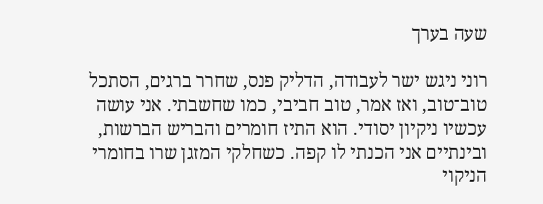שעה בערך

רוני ניגש ישר לעבודה, הדליק פנס, שחרר ברגים, הסתכל טוב־טוב, ואז אמר, טוב חביבי, כמו שחשבתי. אני עושה עכשיו ניקיון יסודי. הוא התיז חומרים והבריש הברשות, ובינתיים אני הכנתי לו קפה. כשחלקי המזגן שרו בחומרי הניקוי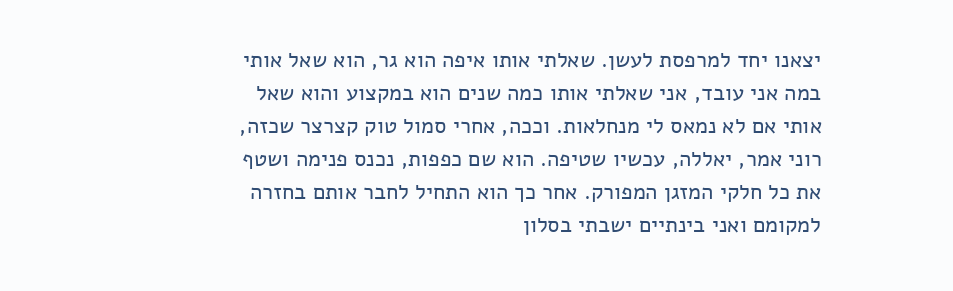יצאנו יחד למרפסת לעשן. שאלתי אותו איפה הוא גר, הוא שאל אותי במה אני עובד, אני שאלתי אותו כמה שנים הוא במקצוע והוא שאל אותי אם לא נמאס לי מנחלאות. וככה, אחרי סמול טוק קצרצר שכזה, רוני אמר, יאללה, עכשיו שטיפה. הוא שם כפפות, נכנס פנימה ושטף את כל חלקי המזגן המפורק. אחר כך הוא התחיל לחבר אותם בחזרה למקומם ואני בינתיים ישבתי בסלון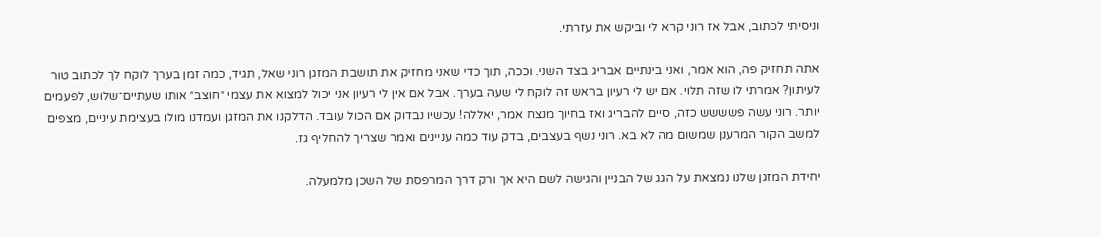וניסיתי לכתוב, אבל אז רוני קרא לי וביקש את עזרתי.

אתה תחזיק פה, הוא אמר, ואני בינתיים אבריג בצד השני. וככה, תוך כדי שאני מחזיק את תושבת המזגן רוני שאל, תגיד, כמה זמן בערך לוקח לך לכתוב טור לעיתון? אמרתי לו שזה תלוי. אם יש לי רעיון בראש זה לוקח לי שעה בערך. אבל אם אין לי רעיון אני יכול למצוא את עצמי ״חוצב״ אותו שעתיים־שלוש, לפעמים יותר. רוני עשה פשששש כזה, סיים להבריג ואז בחיוך מנצח אמר, יאללה! עכשיו נבדוק אם הכול עובד. הדלקנו את המזגן ועמדנו מולו בעצימת עיניים, מצפים למשב הקור המרענן שמשום מה לא בא. רוני נשף בעצבים, בדק עוד כמה עניינים ואמר שצריך להחליף גז.

יחידת המזגן שלנו נמצאת על הגג של הבניין והגישה לשם היא אך ורק דרך המרפסת של השכן מלמעלה.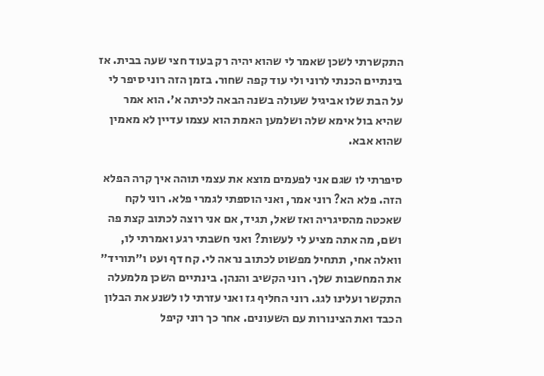התקשרתי לשכן שאמר לי שהוא יהיה רק בעוד חצי שעה בבית. אז בינתיים הכנתי לרוני ולי עוד קפה שחור. בזמן הזה רוני סיפר לי על הבת שלו אביגיל שעולה בשנה הבאה לכיתה א׳. הוא אמר שהיא בול אימא שלה ושלמען האמת הוא עצמו עדיין לא מאמין שהוא אבא.

סיפרתי לו שגם אני לפעמים מוצא את עצמי תוהה איך קרה הפלא הזה. פלא הא? רוני אמר, ואני הוספתי לגמרי פלא. רוני לקח שאכטה מהסיגריה ואז שאל, תגיד, אם אני רוצה לכתוב קצת פה ושם, מה אתה מציע לי לעשות? ואני חשבתי רגע ואמרתי לו, וואלה אחי, תתחיל מפשוט לכתוב נראה לי. קח דף ועט ו״תוריד״ את המחשבות שלך. רוני הקשיב והנהן. בינתיים השכן מלמעלה התקשר ועלינו לגג. רוני החליף גז ואני עזרתי לו לשנע את הבלון הכבד ואת הצינורות עם השעונים. אחר כך רוני קיפל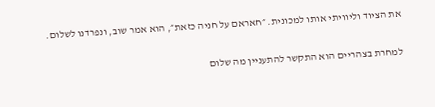את הציוד וליוויתי אותו למכונית. ״חאראם על חניה כזאת״, הוא אמר שוב, ונפרדנו לשלום.

למחרת בצהריים הוא התקשר להתעניין מה שלום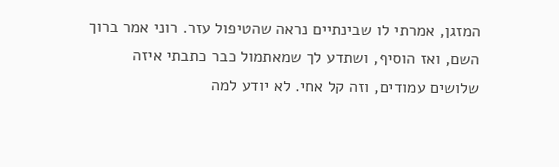המזגן, אמרתי לו שבינתיים נראה שהטיפול עזר. רוני אמר ברוך השם, ואז הוסיף, ושתדע לך שמאתמול כבר כתבתי איזה שלושים עמודים, וזה קל אחי. לא יודע למה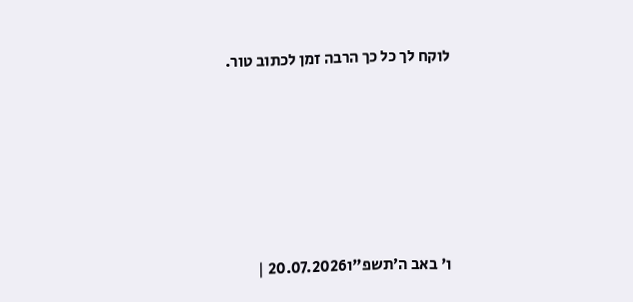לוקח לך כל כך הרבה זמן לכתוב טור.







ו' באב ה׳תשפ"ו20.07.2026 |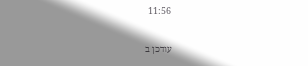11:56

עודכן ב